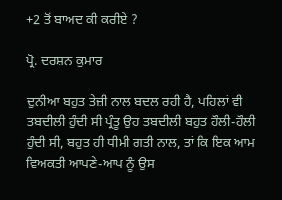+2 ਤੋਂ ਬਾਅਦ ਕੀ ਕਰੀਏ ?

ਪ੍ਰੋ. ਦਰਸ਼ਨ ਕੁਮਾਰ

ਦੁਨੀਆ ਬਹੁਤ ਤੇਜ਼ੀ ਨਾਲ ਬਦਲ ਰਹੀ ਹੈ, ਪਹਿਲਾਂ ਵੀ ਤਬਦੀਲੀ ਹੁੰਦੀ ਸੀ ਪ੍ਰੰਤੂ ਉਹ ਤਬਦੀਲੀ ਬਹੁਤ ਹੌਲੀ-ਹੌਲੀ ਹੁੰਦੀ ਸੀ, ਬਹੁਤ ਹੀ ਧੀਮੀ ਗਤੀ ਨਾਲ, ਤਾਂ ਕਿ ਇਕ ਆਮ ਵਿਅਕਤੀ ਆਪਣੇ-ਆਪ ਨੂੰ ਉਸ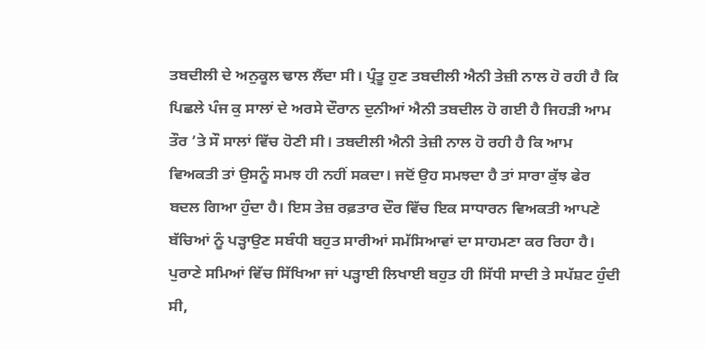ਤਬਦੀਲੀ ਦੇ ਅਨੁਕੂਲ ਢਾਲ ਲੈਂਦਾ ਸੀ। ਪ੍ਰੰਤੂ ਹੁਣ ਤਬਦੀਲੀ ਐਨੀ ਤੇਜ਼ੀ ਨਾਲ ਹੋ ਰਹੀ ਹੈ ਕਿ ਪਿਛਲੇ ਪੰਜ ਕੁ ਸਾਲਾਂ ਦੇ ਅਰਸੇ ਦੌਰਾਨ ਦੁਨੀਆਂ ਐਨੀ ਤਬਦੀਲ ਹੋ ਗਈ ਹੈ ਜਿਹੜੀ ਆਮ ਤੌਰ ’ਤੇ ਸੌ ਸਾਲਾਂ ਵਿੱਚ ਹੋਣੀ ਸੀ। ਤਬਦੀਲੀ ਐਨੀ ਤੇਜ਼ੀ ਨਾਲ ਹੋ ਰਹੀ ਹੈ ਕਿ ਆਮ ਵਿਅਕਤੀ ਤਾਂ ਉਸਨੂੰ ਸਮਝ ਹੀ ਨਹੀਂ ਸਕਦਾ। ਜਦੋਂ ਉਹ ਸਮਝਦਾ ਹੈ ਤਾਂ ਸਾਰਾ ਕੁੱਝ ਫੇਰ ਬਦਲ ਗਿਆ ਹੁੰਦਾ ਹੈ। ਇਸ ਤੇਜ਼ ਰਫ਼ਤਾਰ ਦੌਰ ਵਿੱਚ ਇਕ ਸਾਧਾਰਨ ਵਿਅਕਤੀ ਆਪਣੇ ਬੱਚਿਆਂ ਨੂੰ ਪੜ੍ਹਾਉਣ ਸਬੰਧੀ ਬਹੁਤ ਸਾਰੀਆਂ ਸਮੱਸਿਆਵਾਂ ਦਾ ਸਾਹਮਣਾ ਕਰ ਰਿਹਾ ਹੈ। ਪੁਰਾਣੇ ਸਮਿਆਂ ਵਿੱਚ ਸਿੱਖਿਆ ਜਾਂ ਪੜ੍ਹਾਈ ਲਿਖਾਈ ਬਹੁਤ ਹੀ ਸਿੱਧੀ ਸਾਦੀ ਤੇ ਸਪੱਸ਼ਟ ਹੁੰਦੀ ਸੀ,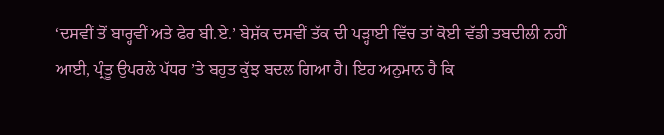‘ਦਸਵੀਂ ਤੋਂ ਬਾਰ੍ਹਵੀਂ ਅਤੇ ਫੇਰ ਬੀ.ਏ.’ ਬੇਸ਼ੱਕ ਦਸਵੀਂ ਤੱਕ ਦੀ ਪੜ੍ਹਾਈ ਵਿੱਚ ਤਾਂ ਕੋਈ ਵੱਡੀ ਤਬਦੀਲੀ ਨਹੀਂ ਆਈ, ਪ੍ਰੰਤੂ ਉਪਰਲੇ ਪੱਧਰ ’ਤੇ ਬਹੁਤ ਕੁੱਝ ਬਦਲ ਗਿਆ ਹੈ। ਇਹ ਅਨੁਮਾਨ ਹੈ ਕਿ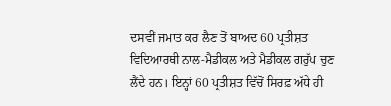ਦਸਵੀਂ ਜਮਾਤ ਕਰ ਲੈਣ ਤੋਂ ਬਾਅਦ 60 ਪ੍ਰਤੀਸ਼ਤ ਵਿਦਿਆਰਥੀ ਨਾਲ-ਮੈਡੀਕਲ ਅਤੇ ਮੈਡੀਕਲ ਗਰੁੱਪ ਚੁਣ ਲੈਂਦੇ ਹਨ। ਇਨ੍ਹਾਂ 60 ਪ੍ਰਤੀਸ਼ਤ ਵਿੱਚੋਂ ਸਿਰਫ਼ ਅੱਧੇ ਹੀ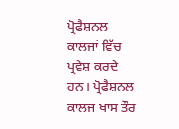ਪ੍ਰੋਫੈਸ਼ਨਲ ਕਾਲਜਾਂ ਵਿੱਚ ਪ੍ਰਵੇਸ਼ ਕਰਦੇ ਹਨ। ਪ੍ਰੋਫੈਸ਼ਨਲ ਕਾਲਜ ਖਾਸ ਤੌਰ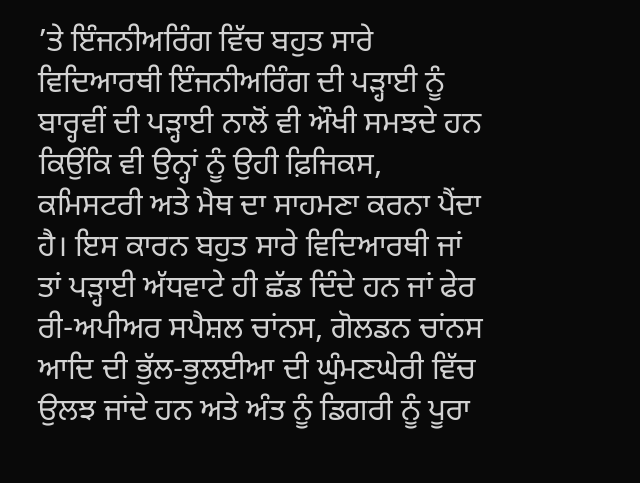’ਤੇ ਇੰਜਨੀਅਰਿੰਗ ਵਿੱਚ ਬਹੁਤ ਸਾਰੇ ਵਿਦਿਆਰਥੀ ਇੰਜਨੀਅਰਿੰਗ ਦੀ ਪੜ੍ਹਾਈ ਨੂੰ ਬਾਰ੍ਹਵੀਂ ਦੀ ਪੜ੍ਹਾਈ ਨਾਲੋਂ ਵੀ ਔਖੀ ਸਮਝਦੇ ਹਨ ਕਿਉਂਕਿ ਵੀ ਉਨ੍ਹਾਂ ਨੂੰ ਉਹੀ ਫ਼ਿਜਿਕਸ, ਕਮਿਸਟਰੀ ਅਤੇ ਮੈਥ ਦਾ ਸਾਹਮਣਾ ਕਰਨਾ ਪੈਂਦਾ ਹੈ। ਇਸ ਕਾਰਨ ਬਹੁਤ ਸਾਰੇ ਵਿਦਿਆਰਥੀ ਜਾਂ ਤਾਂ ਪੜ੍ਹਾਈ ਅੱਧਵਾਟੇ ਹੀ ਛੱਡ ਦਿੰਦੇ ਹਨ ਜਾਂ ਫੇਰ ਰੀ-ਅਪੀਅਰ ਸਪੈਸ਼ਲ ਚਾਂਨਸ, ਗੋਲਡਨ ਚਾਂਨਸ ਆਦਿ ਦੀ ਭੁੱਲ-ਭੁਲਈਆ ਦੀ ਘੁੰਮਣਘੇਰੀ ਵਿੱਚ ਉਲਝ ਜਾਂਦੇ ਹਨ ਅਤੇ ਅੰਤ ਨੂੰ ਡਿਗਰੀ ਨੂੰ ਪੂਰਾ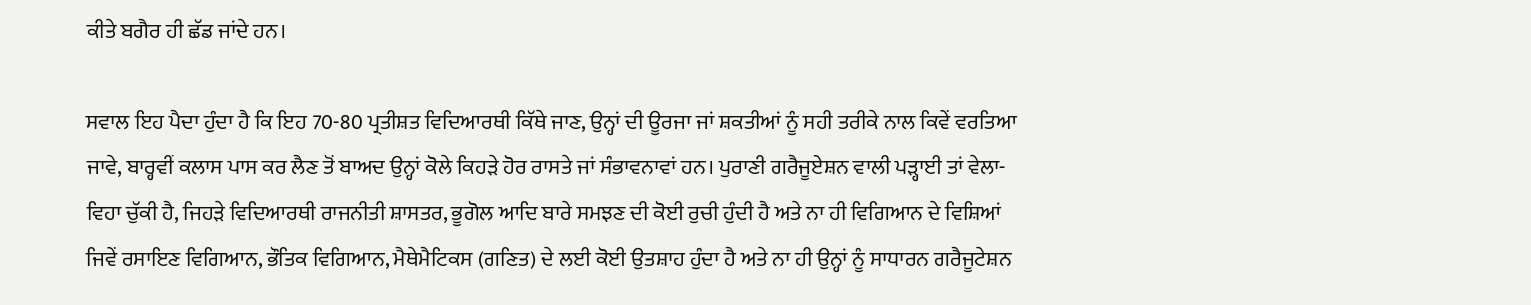ਕੀਤੇ ਬਗੈਰ ਹੀ ਛੱਡ ਜਾਂਦੇ ਹਨ।

ਸਵਾਲ ਇਹ ਪੈਦਾ ਹੁੰਦਾ ਹੈ ਕਿ ਇਹ 70-80 ਪ੍ਰਤੀਸ਼ਤ ਵਿਦਿਆਰਥੀ ਕਿੱਥੇ ਜਾਣ, ਉਨ੍ਹਾਂ ਦੀ ਊਰਜਾ ਜਾਂ ਸ਼ਕਤੀਆਂ ਨੂੰ ਸਹੀ ਤਰੀਕੇ ਨਾਲ ਕਿਵੇਂ ਵਰਤਿਆ ਜਾਵੇ, ਬਾਰ੍ਹਵੀਂ ਕਲਾਸ ਪਾਸ ਕਰ ਲੈਣ ਤੋਂ ਬਾਅਦ ਉਨ੍ਹਾਂ ਕੋਲੇ ਕਿਹੜੇ ਹੋਰ ਰਾਸਤੇ ਜਾਂ ਸੰਭਾਵਨਾਵਾਂ ਹਨ। ਪੁਰਾਣੀ ਗਰੈਜੂਏਸ਼ਨ ਵਾਲੀ ਪੜ੍ਹਾਈ ਤਾਂ ਵੇਲਾ-ਵਿਹਾ ਚੁੱਕੀ ਹੈ, ਜਿਹੜੇ ਵਿਦਿਆਰਥੀ ਰਾਜਨੀਤੀ ਸ਼ਾਸਤਰ, ਭੂਗੋਲ ਆਦਿ ਬਾਰੇ ਸਮਝਣ ਦੀ ਕੋਈ ਰੁਚੀ ਹੁੰਦੀ ਹੈ ਅਤੇ ਨਾ ਹੀ ਵਿਗਿਆਨ ਦੇ ਵਿਸ਼ਿਆਂ ਜਿਵੇਂ ਰਸਾਇਣ ਵਿਗਿਆਨ, ਭੌਤਿਕ ਵਿਗਿਆਨ, ਮੈਥੇਮੈਟਿਕਸ (ਗਣਿਤ) ਦੇ ਲਈ ਕੋਈ ਉਤਸ਼ਾਹ ਹੁੰਦਾ ਹੈ ਅਤੇ ਨਾ ਹੀ ਉਨ੍ਹਾਂ ਨੂੰ ਸਾਧਾਰਨ ਗਰੈਜੂਟੇਸ਼ਨ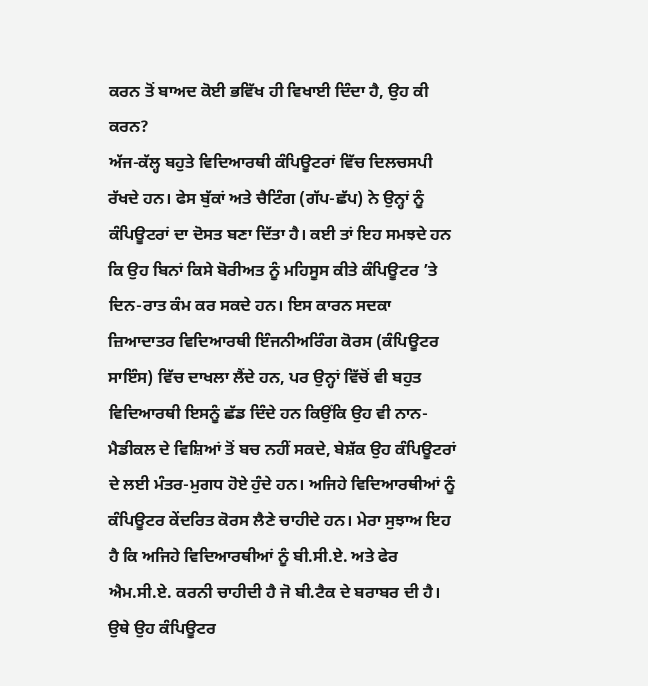ਕਰਨ ਤੋਂ ਬਾਅਦ ਕੋਈ ਭਵਿੱਖ ਹੀ ਵਿਖਾਈ ਦਿੰਦਾ ਹੈ, ਉਹ ਕੀ ਕਰਨ?
ਅੱਜ-ਕੱਲ੍ਹ ਬਹੁਤੇ ਵਿਦਿਆਰਥੀ ਕੰਪਿਊਟਰਾਂ ਵਿੱਚ ਦਿਲਚਸਪੀ ਰੱਖਦੇ ਹਨ। ਫੇਸ ਬੁੱਕਾਂ ਅਤੇ ਚੈਟਿੰਗ (ਗੱਪ-ਛੱਪ) ਨੇ ਉਨ੍ਹਾਂ ਨੂੰ ਕੰਪਿਊਟਰਾਂ ਦਾ ਦੋਸਤ ਬਣਾ ਦਿੱਤਾ ਹੈ। ਕਈ ਤਾਂ ਇਹ ਸਮਝਦੇ ਹਨ ਕਿ ਉਹ ਬਿਨਾਂ ਕਿਸੇ ਬੋਰੀਅਤ ਨੂੰ ਮਹਿਸੂਸ ਕੀਤੇ ਕੰਪਿਊਟਰ ’ਤੇ ਦਿਨ-ਰਾਤ ਕੰਮ ਕਰ ਸਕਦੇ ਹਨ। ਇਸ ਕਾਰਨ ਸਦਕਾ ਜ਼ਿਆਦਾਤਰ ਵਿਦਿਆਰਥੀ ਇੰਜਨੀਅਰਿੰਗ ਕੋਰਸ (ਕੰਪਿਊਟਰ ਸਾਇੰਸ) ਵਿੱਚ ਦਾਖਲਾ ਲੈਂਦੇ ਹਨ, ਪਰ ਉਨ੍ਹਾਂ ਵਿੱਚੋਂ ਵੀ ਬਹੁਤ ਵਿਦਿਆਰਥੀ ਇਸਨੂੰ ਛੱਡ ਦਿੰਦੇ ਹਨ ਕਿਉਂਕਿ ਉਹ ਵੀ ਨਾਨ-ਮੈਡੀਕਲ ਦੇ ਵਿਸ਼ਿਆਂ ਤੋਂ ਬਚ ਨਹੀਂ ਸਕਦੇ, ਬੇਸ਼ੱਕ ਉਹ ਕੰਪਿਊਟਰਾਂ ਦੇ ਲਈ ਮੰਤਰ-ਮੁਗਧ ਹੋਏ ਹੁੰਦੇ ਹਨ। ਅਜਿਹੇ ਵਿਦਿਆਰਥੀਆਂ ਨੂੰ ਕੰਪਿਊਟਰ ਕੇਂਦਰਿਤ ਕੋਰਸ ਲੈਣੇ ਚਾਹੀਦੇ ਹਨ। ਮੇਰਾ ਸੁਝਾਅ ਇਹ ਹੈ ਕਿ ਅਜਿਹੇ ਵਿਦਿਆਰਥੀਆਂ ਨੂੰ ਬੀ.ਸੀ.ਏ. ਅਤੇ ਫੇਰ ਐਮ.ਸੀ.ਏ. ਕਰਨੀ ਚਾਹੀਦੀ ਹੈ ਜੋ ਬੀ.ਟੈਕ ਦੇ ਬਰਾਬਰ ਦੀ ਹੈ। ਉਥੇ ਉਹ ਕੰਪਿਊਟਰ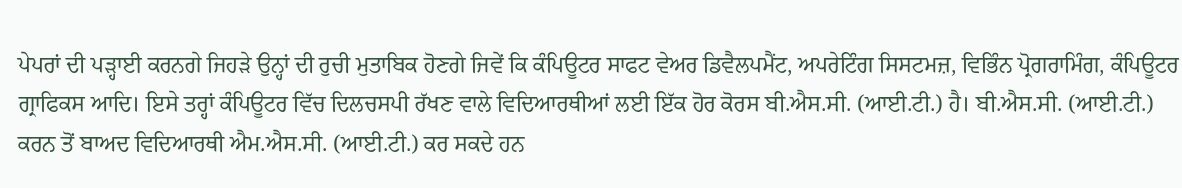ਪੇਪਰਾਂ ਦੀ ਪੜ੍ਹਾਈ ਕਰਨਗੇ ਜਿਹੜੇ ਉਨ੍ਹਾਂ ਦੀ ਰੁਚੀ ਮੁਤਾਬਿਕ ਹੋਣਗੇ ਜਿਵੇਂ ਕਿ ਕੰਪਿਊਟਰ ਸਾਫਟ ਵੇਅਰ ਡਿਵੈਲਪਮੈਂਟ, ਅਪਰੇਟਿੰਗ ਸਿਸਟਮਜ਼, ਵਿਭਿੰਨ ਪ੍ਰੋਗਰਾਮਿੰਗ, ਕੰਪਿਊਟਰ ਗ੍ਰਾਫਿਕਸ ਆਦਿ। ਇਸੇ ਤਰ੍ਹਾਂ ਕੰਪਿਊਟਰ ਵਿੱਚ ਦਿਲਚਸਪੀ ਰੱਖਣ ਵਾਲੇ ਵਿਦਿਆਰਥੀਆਂ ਲਈ ਇੱਕ ਹੋਰ ਕੋਰਸ ਬੀ.ਐਸ.ਸੀ. (ਆਈ.ਟੀ.) ਹੈ। ਬੀ.ਐਸ.ਸੀ. (ਆਈ.ਟੀ.) ਕਰਨ ਤੋਂ ਬਾਅਦ ਵਿਦਿਆਰਥੀ ਐਮ.ਐਸ.ਸੀ. (ਆਈ.ਟੀ.) ਕਰ ਸਕਦੇ ਹਨ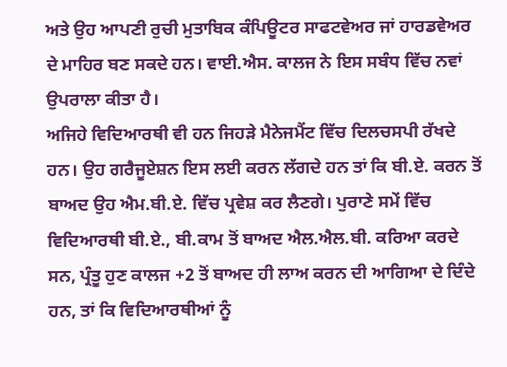ਅਤੇ ਉਹ ਆਪਣੀ ਰੁਚੀ ਮੁਤਾਬਿਕ ਕੰਪਿਊਟਰ ਸਾਫਟਵੇਅਰ ਜਾਂ ਹਾਰਡਵੇਅਰ ਦੇ ਮਾਹਿਰ ਬਣ ਸਕਦੇ ਹਨ। ਵਾਈ.ਐਸ. ਕਾਲਜ ਨੇ ਇਸ ਸਬੰਧ ਵਿੱਚ ਨਵਾਂ ਉਪਰਾਲਾ ਕੀਤਾ ਹੈ।
ਅਜਿਹੇ ਵਿਦਿਆਰਥੀ ਵੀ ਹਨ ਜਿਹੜੇ ਮੈਨੇਜਮੈਂਟ ਵਿੱਚ ਦਿਲਚਸਪੀ ਰੱਖਦੇ ਹਨ। ਉਹ ਗਰੈਜੂਏਸ਼ਨ ਇਸ ਲਈ ਕਰਨ ਲੱਗਦੇ ਹਨ ਤਾਂ ਕਿ ਬੀ.ਏ. ਕਰਨ ਤੋਂ ਬਾਅਦ ਉਹ ਐਮ.ਬੀ.ਏ. ਵਿੱਚ ਪ੍ਰਵੇਸ਼ ਕਰ ਲੈਣਗੇ। ਪੁਰਾਣੇ ਸਮੇਂ ਵਿੱਚ ਵਿਦਿਆਰਥੀ ਬੀ.ਏ., ਬੀ.ਕਾਮ ਤੋਂ ਬਾਅਦ ਐਲ.ਐਲ.ਬੀ. ਕਰਿਆ ਕਰਦੇ ਸਨ, ਪ੍ਰੰਤੂ ਹੁਣ ਕਾਲਜ +2 ਤੋਂ ਬਾਅਦ ਹੀ ਲਾਅ ਕਰਨ ਦੀ ਆਗਿਆ ਦੇ ਦਿੰਦੇ ਹਨ, ਤਾਂ ਕਿ ਵਿਦਿਆਰਥੀਆਂ ਨੂੰ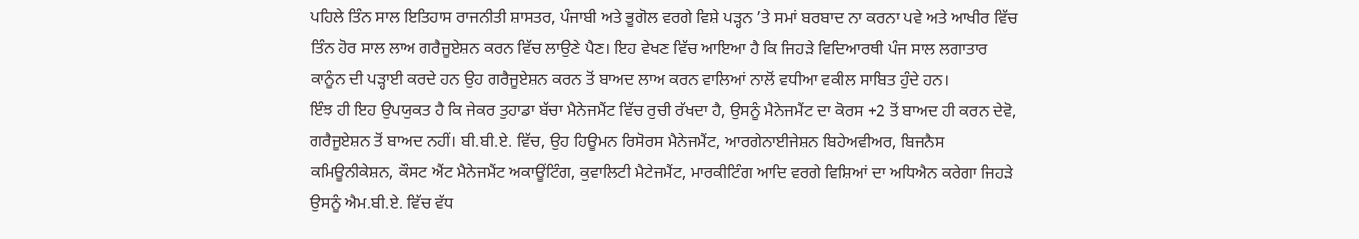ਪਹਿਲੇ ਤਿੰਨ ਸਾਲ ਇਤਿਹਾਸ ਰਾਜਨੀਤੀ ਸ਼ਾਸਤਰ, ਪੰਜਾਬੀ ਅਤੇ ਭੂਗੋਲ ਵਰਗੇ ਵਿਸ਼ੇ ਪੜ੍ਹਨ ’ਤੇ ਸਮਾਂ ਬਰਬਾਦ ਨਾ ਕਰਨਾ ਪਵੇ ਅਤੇ ਆਖੀਰ ਵਿੱਚ ਤਿੰਨ ਹੋਰ ਸਾਲ ਲਾਅ ਗਰੈਜੂਏਸ਼ਨ ਕਰਨ ਵਿੱਚ ਲਾਉਣੇ ਪੈਣ। ਇਹ ਵੇਖਣ ਵਿੱਚ ਆਇਆ ਹੈ ਕਿ ਜਿਹੜੇ ਵਿਦਿਆਰਥੀ ਪੰਜ ਸਾਲ ਲਗਾਤਾਰ ਕਾਨੂੰਨ ਦੀ ਪੜ੍ਹਾਈ ਕਰਦੇ ਹਨ ਉਹ ਗਰੈਜੂਏਸ਼ਨ ਕਰਨ ਤੋਂ ਬਾਅਦ ਲਾਅ ਕਰਨ ਵਾਲਿਆਂ ਨਾਲੋਂ ਵਧੀਆ ਵਕੀਲ ਸਾਬਿਤ ਹੁੰਦੇ ਹਨ।
ਇੰਝ ਹੀ ਇਹ ਉਪਯੁਕਤ ਹੈ ਕਿ ਜੇਕਰ ਤੁਹਾਡਾ ਬੱਚਾ ਮੈਨੇਜਮੈਂਟ ਵਿੱਚ ਰੁਚੀ ਰੱਖਦਾ ਹੈ, ਉਸਨੂੰ ਮੈਨੇਜਮੈਂਟ ਦਾ ਕੋਰਸ +2 ਤੋਂ ਬਾਅਦ ਹੀ ਕਰਨ ਦੇਵੋ, ਗਰੈਜੂਏਸ਼ਨ ਤੋਂ ਬਾਅਦ ਨਹੀਂ। ਬੀ.ਬੀ.ਏ. ਵਿੱਚ, ਉਹ ਹਿਊਮਨ ਰਿਸੋਰਸ ਮੈਨੇਜਮੈਂਟ, ਆਰਗੇਨਾਈਜੇਸ਼ਨ ਬਿਹੇਅਵੀਅਰ, ਬਿਜਨੈਸ ਕਮਿਊਨੀਕੇਸ਼ਨ, ਕੌਸਟ ਐਂਟ ਮੈਨੇਜਮੈਂਟ ਅਕਾਊਂਟਿੰਗ, ਕੁਵਾਲਿਟੀ ਮੈਟੇਜਮੈਂਟ, ਮਾਰਕੀਟਿੰਗ ਆਦਿ ਵਰਗੇ ਵਿਸ਼ਿਆਂ ਦਾ ਅਧਿਐਨ ਕਰੇਗਾ ਜਿਹੜੇ ਉਸਨੂੰ ਐਮ.ਬੀ.ਏ. ਵਿੱਚ ਵੱਧ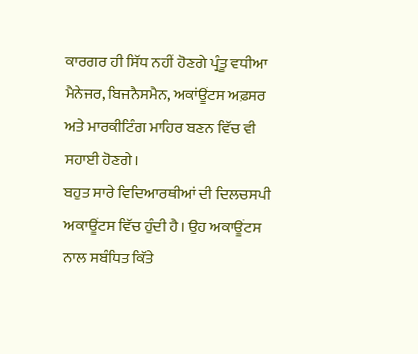ਕਾਰਗਰ ਹੀ ਸਿੱਧ ਨਹੀਂ ਹੋਣਗੇ ਪ੍ਰੰਤੂ ਵਧੀਆ ਮੈਨੇਜਰ, ਬਿਜਨੈਸਮੈਨ, ਅਕਾਂਊਂਟਸ ਅਫ਼ਸਰ ਅਤੇ ਮਾਰਕੀਟਿੰਗ ਮਾਹਿਰ ਬਣਨ ਵਿੱਚ ਵੀ ਸਹਾਈ ਹੋਣਗੇ।
ਬਹੁਤ ਸਾਰੇ ਵਿਦਿਆਰਥੀਆਂ ਦੀ ਦਿਲਚਸਪੀ ਅਕਾਊਂਟਸ ਵਿੱਚ ਹੁੰਦੀ ਹੈ। ਉਹ ਅਕਾਊਂਟਸ ਨਾਲ ਸਬੰਧਿਤ ਕਿੱਤੇ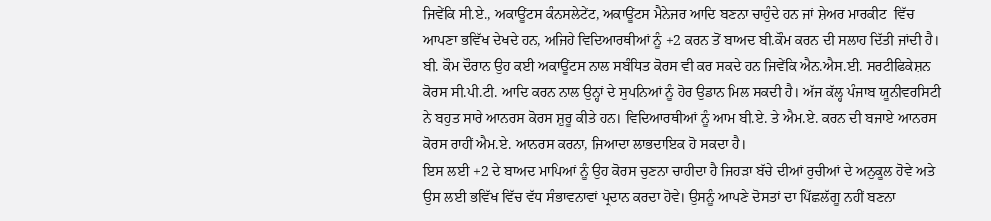ਜਿਵੇਂਕਿ ਸੀ.ਏ., ਅਕਾਊਂਟਸ ਕੰਨਸਲੇਟੇਂਟ, ਅਕਾਊਂਟਸ ਮੈਨੇਜਰ ਆਦਿ ਬਣਨਾ ਚਾਹੁੰਦੇ ਹਨ ਜਾਂ ਸ਼ੇਅਰ ਮਾਰਕੀਟ  ਵਿੱਚ ਆਪਣਾ ਭਵਿੱਖ ਦੇਖਦੇ ਹਨ, ਅਜਿਹੇ ਵਿਦਿਆਰਥੀਆਂ ਨੂੰ +2 ਕਰਨ ਤੋਂ ਬਾਅਦ ਬੀ.ਕੌਮ ਕਰਨ ਦੀ ਸਲਾਹ ਦਿੱਤੀ ਜਾਂਦੀ ਹੈ। ਬੀ. ਕੌਮ ਦੌਰਾਨ ਉਹ ਕਈ ਅਕਾਊਂਟਸ ਨਾਲ ਸਬੰਧਿਤ ਕੋਰਸ ਵੀ ਕਰ ਸਕਦੇ ਹਨ ਜਿਵੇਂਕਿ ਐਨ.ਐਸ.ਈ. ਸਰਟੀਫਿਕੇਸ਼ਨ ਕੋਰਸ ਸੀ.ਪੀ.ਟੀ. ਆਦਿ ਕਰਨ ਨਾਲ ਉਨ੍ਹਾਂ ਦੇ ਸੁਪਨਿਆਂ ਨੂੰ ਹੋਰ ਉਡਾਨ ਮਿਲ ਸਕਦੀ ਹੈ। ਅੱਜ ਕੱਲ੍ਹ ਪੰਜਾਬ ਯੂਨੀਵਰਸਿਟੀ ਨੇ ਬਹੁਤ ਸਾਰੇ ਆਨਰਸ ਕੋਰਸ ਸ਼ੁਰੂ ਕੀਤੇ ਹਨ। ਵਿਦਿਆਰਥੀਆਂ ਨੂੰ ਆਮ ਬੀ.ਏ. ਤੇ ਐਮ.ਏ. ਕਰਨ ਦੀ ਬਜਾਏ ਆਨਰਸ ਕੋਰਸ ਰਾਹੀਂ ਐਮ.ਏ. ਆਨਰਸ ਕਰਨਾ, ਜਿਆਦਾ ਲਾਭਦਾਇਕ ਹੋ ਸਕਦਾ ਹੈ।
ਇਸ ਲਈ +2 ਦੇ ਬਾਅਦ ਮਾਪਿਆਂ ਨੂੰ ਉਹ ਕੋਰਸ ਚੁਣਨਾ ਚਾਹੀਦਾ ਹੈ ਜਿਹੜਾ ਬੱਚੇ ਦੀਆਂ ਰੁਚੀਆਂ ਦੇ ਅਨੁਕੂਲ ਹੋਵੇ ਅਤੇ ਉਸ ਲਈ ਭਵਿੱਖ ਵਿੱਚ ਵੱਧ ਸੰਭਾਵਨਾਵਾਂ ਪ੍ਰਦਾਨ ਕਰਦਾ ਹੋਵੇ। ਉਸਨੂੰ ਆਪਣੇ ਦੋਸਤਾਂ ਦਾ ਪਿੱਛਲੱਗੂ ਨਹੀਂ ਬਣਨਾ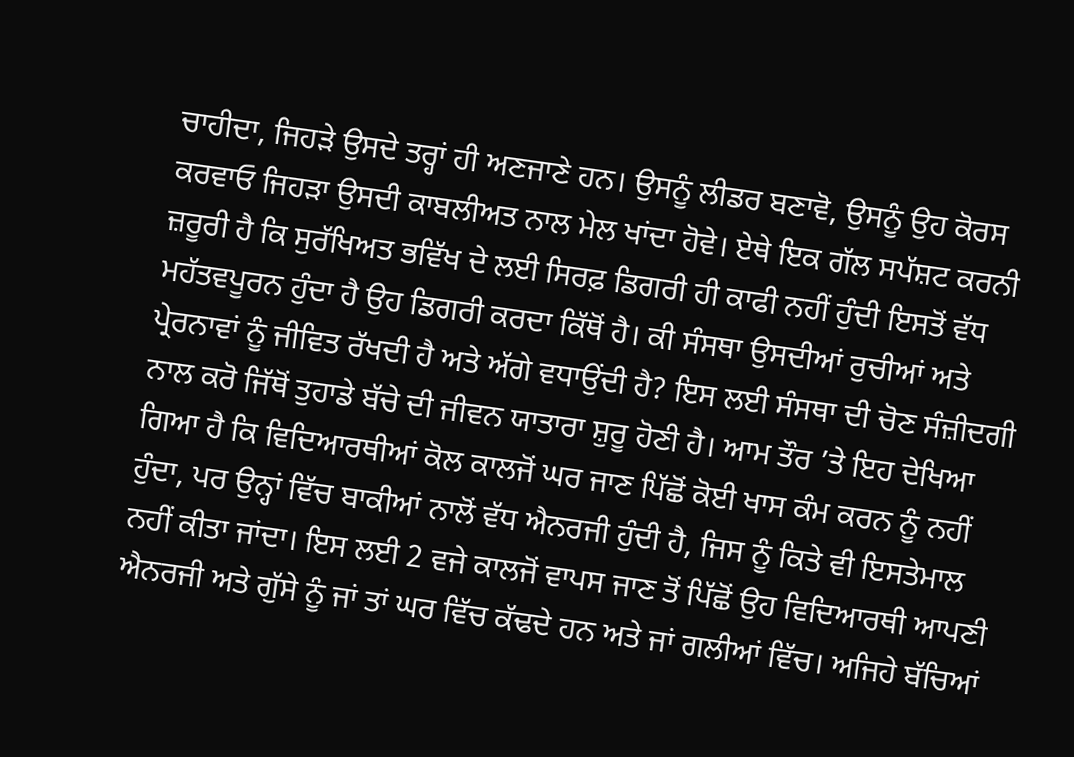ਚਾਹੀਦਾ, ਜਿਹੜੇ ਉਸਦੇ ਤਰ੍ਹਾਂ ਹੀ ਅਣਜਾਣੇ ਹਨ। ਉਸਨੂੰ ਲੀਡਰ ਬਣਾਵੋ, ਉਸਨੂੰ ਉਹ ਕੋਰਸ ਕਰਵਾਓ ਜਿਹੜਾ ਉਸਦੀ ਕਾਬਲੀਅਤ ਨਾਲ ਮੇਲ ਖਾਂਦਾ ਹੋਵੇ। ਏਥੇ ਇਕ ਗੱਲ ਸਪੱਸ਼ਟ ਕਰਨੀ ਜ਼ਰੂਰੀ ਹੈ ਕਿ ਸੁਰੱਖਿਅਤ ਭਵਿੱਖ ਦੇ ਲਈ ਸਿਰਫ਼ ਡਿਗਰੀ ਹੀ ਕਾਫੀ ਨਹੀਂ ਹੁੰਦੀ ਇਸਤੋਂ ਵੱਧ ਮਹੱਤਵਪੂਰਨ ਹੁੰਦਾ ਹੈ ਉਹ ਡਿਗਰੀ ਕਰਦਾ ਕਿੱਥੋਂ ਹੈ। ਕੀ ਸੰਸਥਾ ਉਸਦੀਆਂ ਰੁਚੀਆਂ ਅਤੇ ਪ੍ਰੇਰਨਾਵਾਂ ਨੂੰ ਜੀਵਿਤ ਰੱਖਦੀ ਹੈ ਅਤੇ ਅੱਗੇ ਵਧਾਉਂਦੀ ਹੈ? ਇਸ ਲਈ ਸੰਸਥਾ ਦੀ ਚੋਣ ਸੰਜ਼ੀਦਗੀ ਨਾਲ ਕਰੋ ਜਿੱਥੋਂ ਤੁਹਾਡੇ ਬੱਚੇ ਦੀ ਜੀਵਨ ਯਾਤਾਰਾ ਸ਼ੁਰੂ ਹੋਣੀ ਹੈ। ਆਮ ਤੌਰ ’ਤੇ ਇਹ ਦੇਖਿਆ ਗਿਆ ਹੈ ਕਿ ਵਿਦਿਆਰਥੀਆਂ ਕੋਲ ਕਾਲਜੋਂ ਘਰ ਜਾਣ ਪਿੱਛੋਂ ਕੋਈ ਖਾਸ ਕੰਮ ਕਰਨ ਨੂੰ ਨਹੀਂ ਹੁੰਦਾ, ਪਰ ਉਨ੍ਹਾਂ ਵਿੱਚ ਬਾਕੀਆਂ ਨਾਲੋਂ ਵੱਧ ਐਨਰਜੀ ਹੁੰਦੀ ਹੈ, ਜਿਸ ਨੂੰ ਕਿਤੇ ਵੀ ਇਸਤੇਮਾਲ ਨਹੀਂ ਕੀਤਾ ਜਾਂਦਾ। ਇਸ ਲਈ 2 ਵਜੇ ਕਾਲਜੋਂ ਵਾਪਸ ਜਾਣ ਤੋਂ ਪਿੱਛੋਂ ਉਹ ਵਿਦਿਆਰਥੀ ਆਪਣੀ ਐਨਰਜੀ ਅਤੇ ਗੁੱਸੇ ਨੂੰ ਜਾਂ ਤਾਂ ਘਰ ਵਿੱਚ ਕੱਢਦੇ ਹਨ ਅਤੇ ਜਾਂ ਗਲੀਆਂ ਵਿੱਚ। ਅਜਿਹੇ ਬੱਚਿਆਂ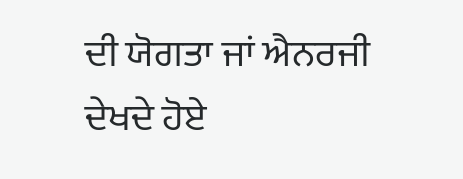ਦੀ ਯੋਗਤਾ ਜਾਂ ਐਨਰਜੀ ਦੇਖਦੇ ਹੋਏ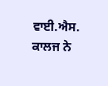ਵਾਈ.ਐਸ. ਕਾਲਜ ਨੇ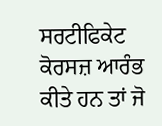ਸਰਟੀਫਿਕੇਟ ਕੋਰਸਜ਼ ਆਰੰਭ ਕੀਤੇ ਹਨ ਤਾਂ ਜੋ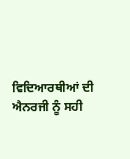ਵਿਦਿਆਰਥੀਆਂ ਦੀ ਐਨਰਜੀ ਨੂੰ ਸਹੀ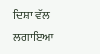ਦਿਸ਼ਾ ਵੱਲ ਲਗਾਇਆ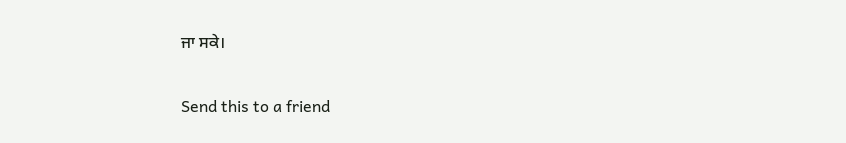ਜਾ ਸਕੇ।

Send this to a friend